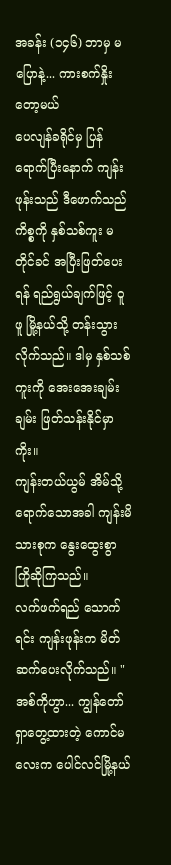အခန်း (၁၄၆) ဘာမှ မပြောနဲ့... ကားစက်နှိုးတော့မယ်
ပေလျန်ခရိုင်မှ ပြန်ရောက်ပြီးနောက် ကျန်းဖုန်းသည် ဒီဖောက်သည်ကိစ္စကို နှစ်သစ်ကူး မတိုင်ခင် အပြီးဖြတ်ပေးရန် ရည်ရွယ်ချက်ဖြင့် ဝူဖူ မြို့နယ်သို့ တန်းသွားလိုက်သည်။ ဒါမှ နှစ်သစ်ကူးကို အေးအေးချမ်းချမ်း ဖြတ်သန်းနိုင်မှာကိုး။
ကျန်းတယ်ယွမ် အိမ်သို့ ရောက်သောအခါ ကျန်းမိသားစုက နွေးထွေးစွာ ကြိုဆိုကြသည်။
လက်ဖက်ရည် သောက်ရင်း ကျန်းဖုန်းက မိတ်ဆက်ပေးလိုက်သည်။ "အစ်ကိုဟွာ... ကျွန်တော် ရှာတွေ့ထားတဲ့ ကောင်မလေးက ပေါင်လင်မြို့နယ်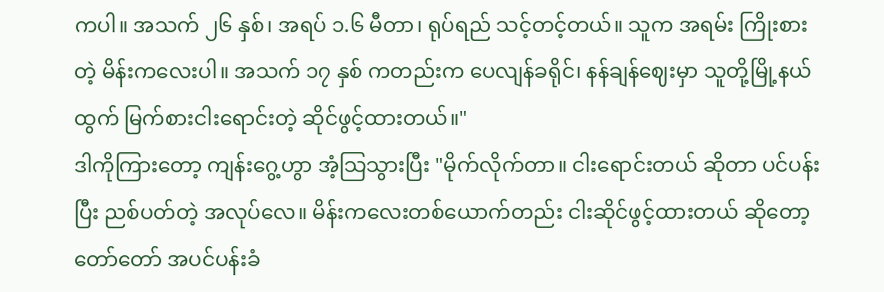ကပါ။ အသက် ၂၆ နှစ်၊ အရပ် ၁.၆ မီတာ၊ ရုပ်ရည် သင့်တင့်တယ်။ သူက အရမ်း ကြိုးစားတဲ့ မိန်းကလေးပါ။ အသက် ၁၇ နှစ် ကတည်းက ပေလျန်ခရိုင်၊ နန်ချန်ဈေးမှာ သူတို့မြို့နယ်ထွက် မြက်စားငါးရောင်းတဲ့ ဆိုင်ဖွင့်ထားတယ်။"
ဒါကိုကြားတော့ ကျန်းဂွေ့ဟွာ အံ့သြသွားပြီး "မိုက်လိုက်တာ။ ငါးရောင်းတယ် ဆိုတာ ပင်ပန်းပြီး ညစ်ပတ်တဲ့ အလုပ်လေ။ မိန်းကလေးတစ်ယောက်တည်း ငါးဆိုင်ဖွင့်ထားတယ် ဆိုတော့ တော်တော် အပင်ပန်းခံ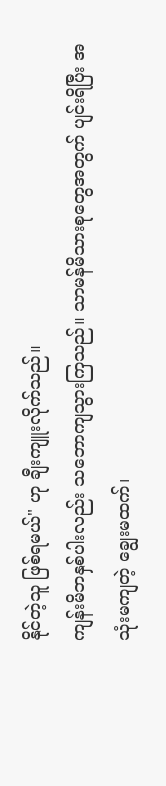နိုင်တဲ့သူ ဖြစ်ရမယ်" ဟု ချီးကျူးလိုက်သည်။
ကျန်းမိဘနှစ်ပါးလည်း သဘောကျသွားကြသည်။ သာမန်မိသားစုတွေအတွက် ပျင်းရိပြီး အသုံးမကျတဲ့ ချွေးမထက်၊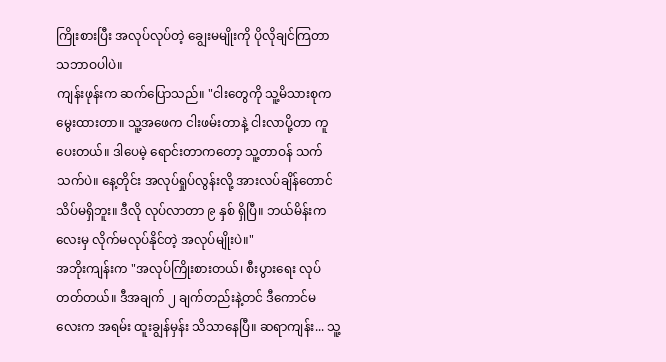ကြိုးစားပြီး အလုပ်လုပ်တဲ့ ချွေးမမျိုးကို ပိုလိုချင်ကြတာ သဘာဝပါပဲ။
ကျန်းဖုန်းက ဆက်ပြောသည်။ "ငါးတွေကို သူ့မိသားစုက မွေးထားတာ။ သူ့အဖေက ငါးဖမ်းတာနဲ့ ငါးလာပို့တာ ကူပေးတယ်။ ဒါပေမဲ့ ရောင်းတာကတော့ သူ့တာဝန် သက်သက်ပဲ။ နေ့တိုင်း အလုပ်ရှုပ်လွန်းလို့ အားလပ်ချိန်တောင် သိပ်မရှိဘူး။ ဒီလို လုပ်လာတာ ၉ နှစ် ရှိပြီ။ ဘယ်မိန်းကလေးမှ လိုက်မလုပ်နိုင်တဲ့ အလုပ်မျိုးပဲ။"
အဘိုးကျန်းက "အလုပ်ကြိုးစားတယ်၊ စီးပွားရေး လုပ်တတ်တယ်။ ဒီအချက် ၂ ချက်တည်းနဲ့တင် ဒီကောင်မလေးက အရမ်း ထူးချွန်မှန်း သိသာနေပြီ။ ဆရာကျန်း... သူ့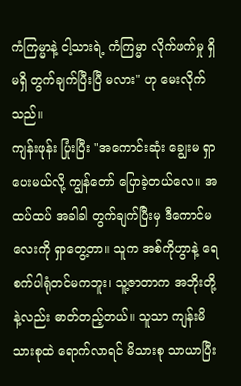ကံကြမ္မာနဲ့ ငါ့သားရဲ့ ကံကြမ္မာ လိုက်ဖက်မှု ရှိမရှိ တွက်ချက်ပြီးပြီ မလား" ဟု မေးလိုက်သည်။
ကျန်းဖုန်း ပြုံးပြီး "အကောင်းဆုံး ချွေးမ ရှာပေးမယ်လို့ ကျွန်တော် ပြောခဲ့တယ်လေ။ အထပ်ထပ် အခါခါ တွက်ချက်ပြီးမှ ဒီကောင်မလေးကို ရှာတွေ့တာ။ သူက အစ်ကိုဟွာနဲ့ ရေစက်ပါရုံတင်မကဘူး၊ သူ့ဇာတာက အဘိုးတို့နဲ့လည်း ဓာတ်တည့်တယ်။ သူသာ ကျန်းမိသားစုထဲ ရောက်လာရင် မိသားစု သာယာပြီး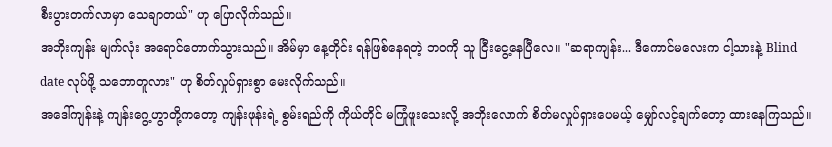စီးပွားတက်လာမှာ သေချာတယ်" ဟု ပြောလိုက်သည်။
အဘိုးကျန်း မျက်လုံး အရောင်တောက်သွားသည်။ အိမ်မှာ နေ့တိုင်း ရန်ဖြစ်နေရတဲ့ ဘဝကို သူ ငြီးငွေ့နေပြီလေ။ "ဆရာကျန်း... ဒီကောင်မလေးက ငါ့သားနဲ့ Blind date လုပ်ဖို့ သဘောတူလား" ဟု စိတ်လှုပ်ရှားစွာ မေးလိုက်သည်။
အဒေါ်ကျန်းနဲ့ ကျန်းဂွေ့ဟွာတို့ကတော့ ကျန်းဖုန်းရဲ့ စွမ်းရည်ကို ကိုယ်တိုင် မကြုံဖူးသေးလို့ အဘိုးလောက် စိတ်မလှုပ်ရှားပေမယ့် မျှော်လင့်ချက်တော့ ထားနေကြသည်။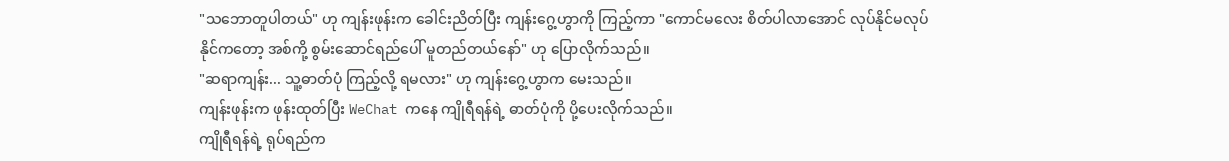"သဘောတူပါတယ်" ဟု ကျန်းဖုန်းက ခေါင်းညိတ်ပြီး ကျန်းဂွေ့ဟွာကို ကြည့်ကာ "ကောင်မလေး စိတ်ပါလာအောင် လုပ်နိုင်မလုပ်နိုင်ကတော့ အစ်ကို့ စွမ်းဆောင်ရည်ပေါ် မူတည်တယ်နော်" ဟု ပြောလိုက်သည်။
"ဆရာကျန်း... သူ့ဓာတ်ပုံ ကြည့်လို့ ရမလား" ဟု ကျန်းဂွေ့ဟွာက မေးသည်။
ကျန်းဖုန်းက ဖုန်းထုတ်ပြီး WeChat ကနေ ကျိုရီရန်ရဲ့ ဓာတ်ပုံကို ပို့ပေးလိုက်သည်။
ကျိုရီရန်ရဲ့ ရုပ်ရည်က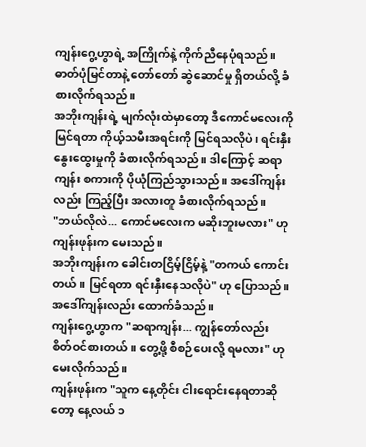ကျန်းဂွေ့ဟွာရဲ့ အကြိုက်နဲ့ ကိုက်ညီနေပုံရသည်။ ဓာတ်ပုံမြင်တာနဲ့ တော်တော် ဆွဲဆောင်မှု ရှိတယ်လို့ ခံစားလိုက်ရသည်။
အဘိုးကျန်းရဲ့ မျက်လုံးထဲမှာတော့ ဒီကောင်မလေးကို မြင်ရတာ ကိုယ့်သမီးအရင်းကို မြင်ရသလိုပဲ၊ ရင်းနှီးနွေးထွေးမှုကို ခံစားလိုက်ရသည်။ ဒါကြောင့် ဆရာကျန်း စကားကို ပိုယုံကြည်သွားသည်။ အဒေါ်ကျန်းလည်း ကြည့်ပြီး အလားတူ ခံစားလိုက်ရသည်။
"ဘယ်လိုလဲ... ကောင်မလေးက မဆိုးဘူးမလား" ဟု ကျန်းဖုန်းက မေးသည်။
အဘိုးကျန်းက ခေါင်းတငြိမ့်ငြိမ့်နဲ့ "တကယ် ကောင်းတယ်။ မြင်ရတာ ရင်းနှီးနေသလိုပဲ" ဟု ပြောသည်။ အဒေါ်ကျန်းလည်း ထောက်ခံသည်။
ကျန်းဂွေ့ဟွာက "ဆရာကျန်း... ကျွန်တော်လည်း စိတ်ဝင်စားတယ်။ တွေ့ဖို့ စီစဉ်ပေးလို့ ရမလား" ဟု မေးလိုက်သည်။
ကျန်းဖုန်းက "သူက နေ့တိုင်း ငါးရောင်းနေရတာဆိုတော့ နေ့လယ် ၁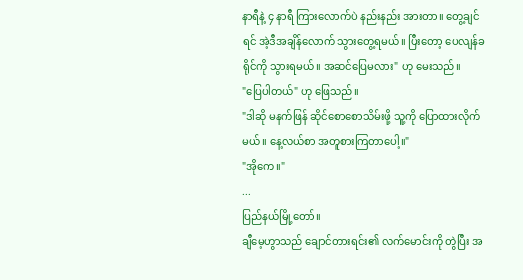နာရီနဲ့ ၄ နာရီ ကြားလောက်ပဲ နည်းနည်း အားတာ။ တွေ့ချင်ရင် အဲ့ဒီအချိန်လောက် သွားတွေ့ရမယ်။ ပြီးတော့ ပေလျန်ခရိုင်ကို သွားရမယ်။ အဆင်ပြေမလား" ဟု မေးသည်။
"ပြေပါတယ်" ဟု ဖြေသည်။
"ဒါဆို မနက်ဖြန် ဆိုင်စောစောသိမ်းဖို့ သူ့ကို ပြောထားလိုက်မယ်။ နေ့လယ်စာ အတူစားကြတာပေါ့။"
"အိုကေ။"
...
ပြည်နယ်မြို့တော်။
ချီမေ့ဟွာသည် ချောင်တားရင်း၏ လက်မောင်းကို တွဲပြီး အ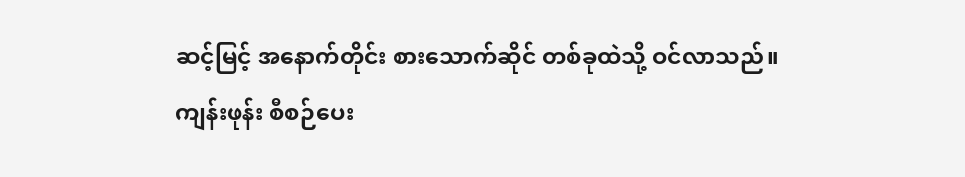ဆင့်မြင့် အနောက်တိုင်း စားသောက်ဆိုင် တစ်ခုထဲသို့ ဝင်လာသည်။
ကျန်းဖုန်း စီစဉ်ပေး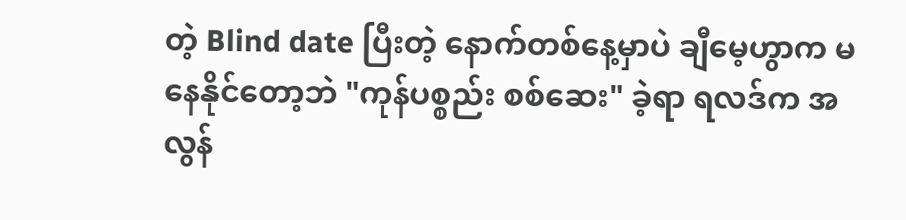တဲ့ Blind date ပြီးတဲ့ နောက်တစ်နေ့မှာပဲ ချီမေ့ဟွာက မနေနိုင်တော့ဘဲ "ကုန်ပစ္စည်း စစ်ဆေး" ခဲ့ရာ ရလဒ်က အလွန်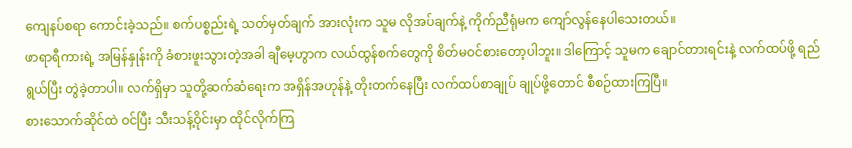ကျေနပ်စရာ ကောင်းခဲ့သည်။ စက်ပစ္စည်းရဲ့ သတ်မှတ်ချက် အားလုံးက သူမ လိုအပ်ချက်နဲ့ ကိုက်ညီရုံမက ကျော်လွန်နေပါသေးတယ်။
ဖာရာရီကားရဲ့ အမြန်နှုန်းကို ခံစားဖူးသွားတဲ့အခါ ချီမေ့ဟွာက လယ်ထွန်စက်တွေကို စိတ်မဝင်စားတော့ပါဘူး။ ဒါကြောင့် သူမက ချောင်တားရင်းနဲ့ လက်ထပ်ဖို့ ရည်ရွယ်ပြီး တွဲခဲ့တာပါ။ လက်ရှိမှာ သူတို့ဆက်ဆံရေးက အရှိန်အဟုန်နဲ့ တိုးတက်နေပြီး လက်ထပ်စာချုပ် ချုပ်ဖို့တောင် စီစဉ်ထားကြပြီ။
စားသောက်ဆိုင်ထဲ ဝင်ပြီး သီးသန့်ဝိုင်းမှာ ထိုင်လိုက်ကြ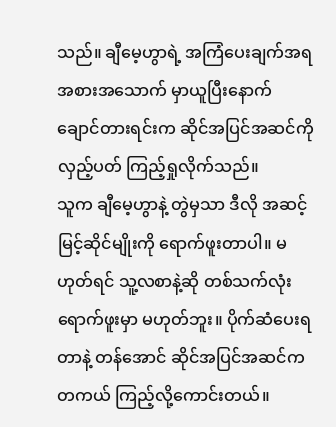သည်။ ချီမေ့ဟွာရဲ့ အကြံပေးချက်အရ အစားအသောက် မှာယူပြီးနောက် ချောင်တားရင်းက ဆိုင်အပြင်အဆင်ကို လှည့်ပတ် ကြည့်ရှုလိုက်သည်။
သူက ချီမေ့ဟွာနဲ့ တွဲမှသာ ဒီလို အဆင့်မြင့်ဆိုင်မျိုးကို ရောက်ဖူးတာပါ။ မဟုတ်ရင် သူ့လစာနဲ့ဆို တစ်သက်လုံး ရောက်ဖူးမှာ မဟုတ်ဘူး။ ပိုက်ဆံပေးရတာနဲ့ တန်အောင် ဆိုင်အပြင်အဆင်က တကယ် ကြည့်လို့ကောင်းတယ်။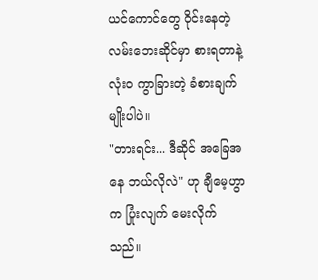ယင်ကောင်တွေ ဝိုင်းနေတဲ့ လမ်းဘေးဆိုင်မှာ စားရတာနဲ့ လုံးဝ ကွာခြားတဲ့ ခံစားချက်မျိုးပါပဲ။
"တားရင်း... ဒီဆိုင် အခြေအနေ ဘယ်လိုလဲ" ဟု ချီမေ့ဟွာက ပြုံးလျက် မေးလိုက်သည်။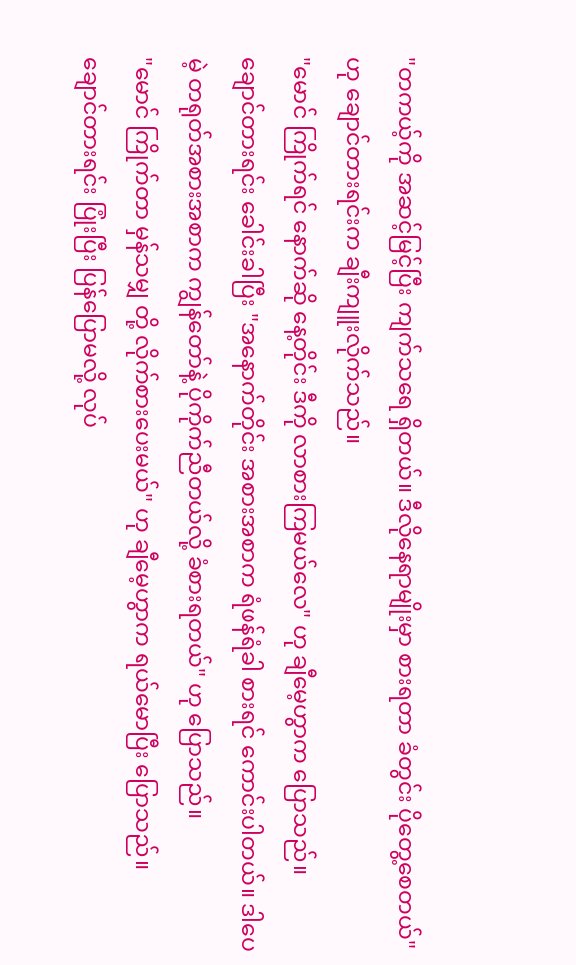"တကယ့်ကို အဆင့်မြင့်ပြီး ကျက်သရေ ရှိတယ်။ ဒီလိုနေရာမျိုးမှာ စားရတာ ခံတွင်း ပိုတွေ့စေတယ်" ဟု ချောင်တားရင်းက ချီးကျူးလိုက်သည်။
"မောင် ကြိုက်ရင် နောက်ဆို နေ့တိုင်း ဒီကို လာစားကြမယ်လေ" ဟု ချီမေ့ဟွာက ပြောသည်။
ချောင်တားရင်း ခေါင်းခါပြီး "အနောက်တိုင်း အစားအစာက ရံဖန်ရံခါ စားရင် ကောင်းပါတယ်။ ဒါပေမဲ့ တရုတ်အစားအစာက ကျွန်တော်နဲ့ ပိုကိုက်ညီတယ်လို့ ခံစားရတယ်" ဟု ပြောသည်။
"မောင် ကြိုက်တာ မှန်သမျှ တို့ လိုက်စားပေးမယ်" ဟု ချီမေ့ဟွာက ရယ်မောပြီး ပြောသည်။
ချောင်တားရင်း ပြုံးပြီး ပြန်ပြောမလို့ လုပ်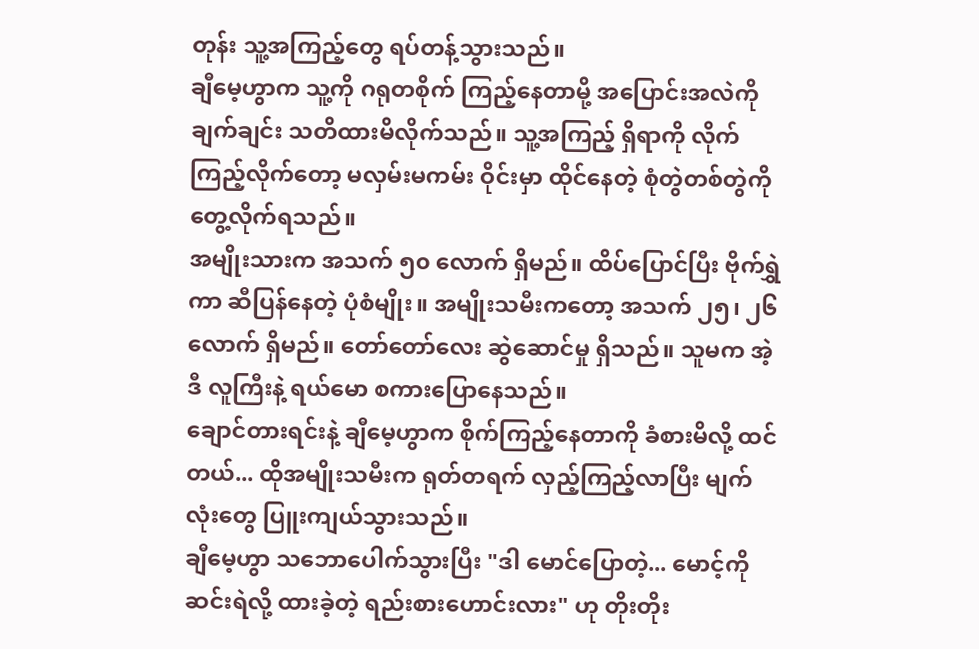တုန်း သူ့အကြည့်တွေ ရပ်တန့်သွားသည်။
ချီမေ့ဟွာက သူ့ကို ဂရုတစိုက် ကြည့်နေတာမို့ အပြောင်းအလဲကို ချက်ချင်း သတိထားမိလိုက်သည်။ သူ့အကြည့် ရှိရာကို လိုက်ကြည့်လိုက်တော့ မလှမ်းမကမ်း ဝိုင်းမှာ ထိုင်နေတဲ့ စုံတွဲတစ်တွဲကို တွေ့လိုက်ရသည်။
အမျိုးသားက အသက် ၅၀ လောက် ရှိမည်။ ထိပ်ပြောင်ပြီး ဗိုက်ရွှဲကာ ဆီပြန်နေတဲ့ ပုံစံမျိုး။ အမျိုးသမီးကတော့ အသက် ၂၅၊ ၂၆ လောက် ရှိမည်။ တော်တော်လေး ဆွဲဆောင်မှု ရှိသည်။ သူမက အဲ့ဒီ လူကြီးနဲ့ ရယ်မော စကားပြောနေသည်။
ချောင်တားရင်းနဲ့ ချီမေ့ဟွာက စိုက်ကြည့်နေတာကို ခံစားမိလို့ ထင်တယ်... ထိုအမျိုးသမီးက ရုတ်တရက် လှည့်ကြည့်လာပြီး မျက်လုံးတွေ ပြူးကျယ်သွားသည်။
ချီမေ့ဟွာ သဘောပေါက်သွားပြီး "ဒါ မောင်ပြောတဲ့... မောင့်ကို ဆင်းရဲလို့ ထားခဲ့တဲ့ ရည်းစားဟောင်းလား" ဟု တိုးတိုး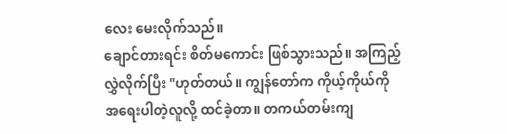လေး မေးလိုက်သည်။
ချောင်တားရင်း စိတ်မကောင်း ဖြစ်သွားသည်။ အကြည့်လွှဲလိုက်ပြီး "ဟုတ်တယ်။ ကျွန်တော်က ကိုယ့်ကိုယ်ကို အရေးပါတဲ့လူလို့ ထင်ခဲ့တာ။ တကယ်တမ်းကျ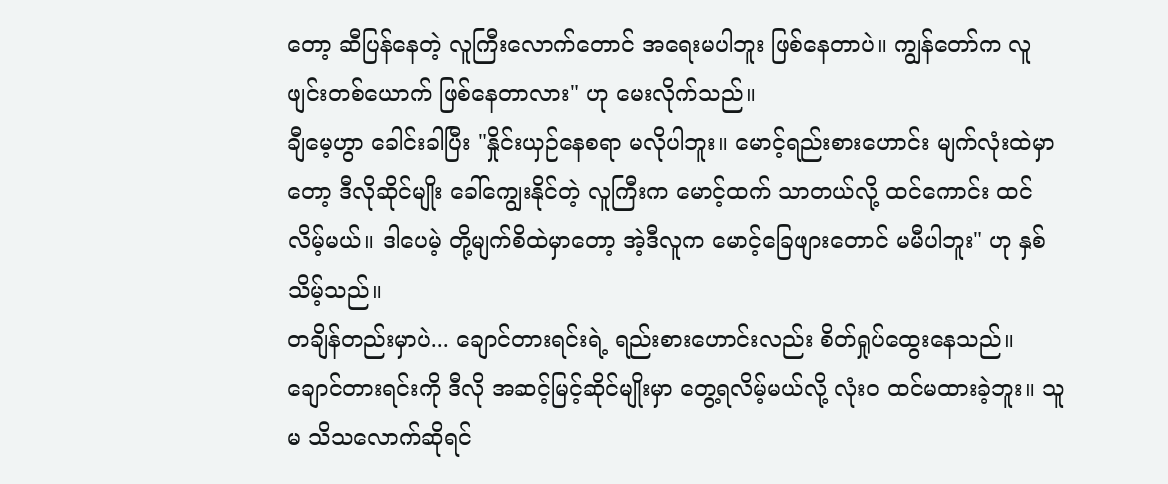တော့ ဆီပြန်နေတဲ့ လူကြီးလောက်တောင် အရေးမပါဘူး ဖြစ်နေတာပဲ။ ကျွန်တော်က လူဖျင်းတစ်ယောက် ဖြစ်နေတာလား" ဟု မေးလိုက်သည်။
ချီမေ့ဟွာ ခေါင်းခါပြီး "နှိုင်းယှဉ်နေစရာ မလိုပါဘူး။ မောင့်ရည်းစားဟောင်း မျက်လုံးထဲမှာတော့ ဒီလိုဆိုင်မျိုး ခေါ်ကျွေးနိုင်တဲ့ လူကြီးက မောင့်ထက် သာတယ်လို့ ထင်ကောင်း ထင်လိမ့်မယ်။ ဒါပေမဲ့ တို့မျက်စိထဲမှာတော့ အဲ့ဒီလူက မောင့်ခြေဖျားတောင် မမီပါဘူး" ဟု နှစ်သိမ့်သည်။
တချိန်တည်းမှာပဲ... ချောင်တားရင်းရဲ့ ရည်းစားဟောင်းလည်း စိတ်ရှုပ်ထွေးနေသည်။ ချောင်တားရင်းကို ဒီလို အဆင့်မြင့်ဆိုင်မျိုးမှာ တွေ့ရလိမ့်မယ်လို့ လုံးဝ ထင်မထားခဲ့ဘူး။ သူမ သိသလောက်ဆိုရင်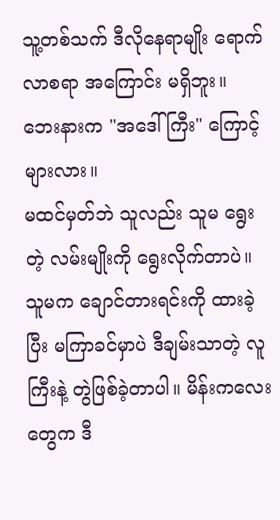သူ့တစ်သက် ဒီလိုနေရာမျိုး ရောက်လာစရာ အကြောင်း မရှိဘူး။ ဘေးနားက "အဒေါ်ကြီး" ကြောင့်များလား။
မထင်မှတ်ဘဲ သူလည်း သူမ ရွေးတဲ့ လမ်းမျိုးကို ရွေးလိုက်တာပဲ။ သူမက ချောင်တားရင်းကို ထားခဲ့ပြီး မကြာခင်မှာပဲ ဒီချမ်းသာတဲ့ လူကြီးနဲ့ တွဲဖြစ်ခဲ့တာပါ။ မိန်းကလေးတွေက ဒီ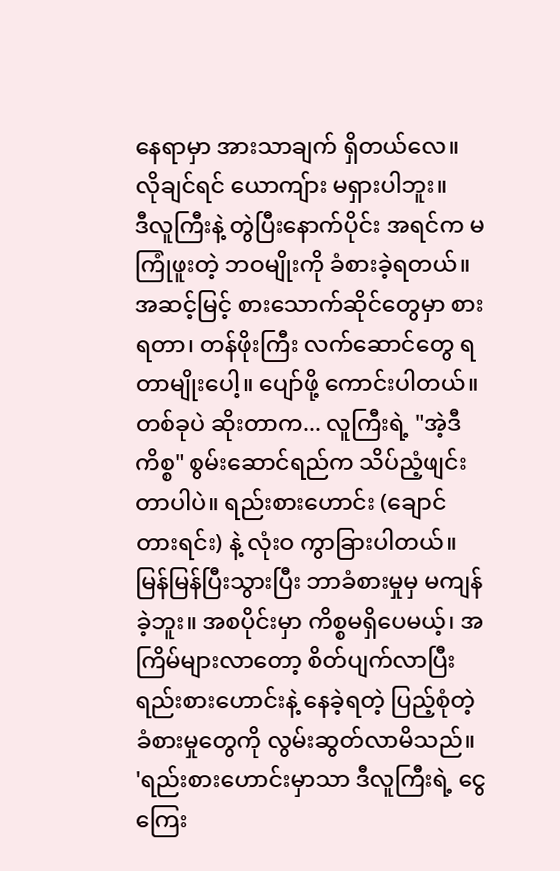နေရာမှာ အားသာချက် ရှိတယ်လေ။ လိုချင်ရင် ယောကျ်ား မရှားပါဘူး။
ဒီလူကြီးနဲ့ တွဲပြီးနောက်ပိုင်း အရင်က မကြုံဖူးတဲ့ ဘဝမျိုးကို ခံစားခဲ့ရတယ်။ အဆင့်မြင့် စားသောက်ဆိုင်တွေမှာ စားရတာ၊ တန်ဖိုးကြီး လက်ဆောင်တွေ ရတာမျိုးပေါ့။ ပျော်ဖို့ ကောင်းပါတယ်။
တစ်ခုပဲ ဆိုးတာက... လူကြီးရဲ့ "အဲ့ဒီကိစ္စ" စွမ်းဆောင်ရည်က သိပ်ညံ့ဖျင်းတာပါပဲ။ ရည်းစားဟောင်း (ချောင်တားရင်း) နဲ့ လုံးဝ ကွာခြားပါတယ်။ မြန်မြန်ပြီးသွားပြီး ဘာခံစားမှုမှ မကျန်ခဲ့ဘူး။ အစပိုင်းမှာ ကိစ္စမရှိပေမယ့်၊ အကြိမ်များလာတော့ စိတ်ပျက်လာပြီး ရည်းစားဟောင်းနဲ့ နေခဲ့ရတဲ့ ပြည့်စုံတဲ့ ခံစားမှုတွေကို လွမ်းဆွတ်လာမိသည်။
'ရည်းစားဟောင်းမှာသာ ဒီလူကြီးရဲ့ ငွေကြေး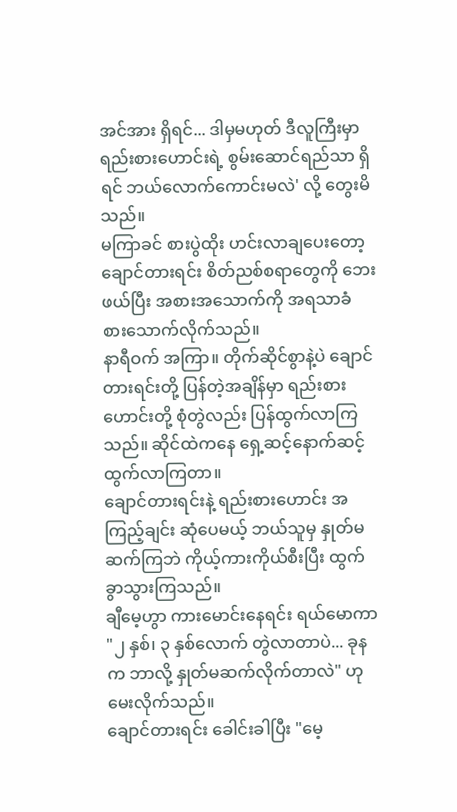အင်အား ရှိရင်... ဒါမှမဟုတ် ဒီလူကြီးမှာ ရည်းစားဟောင်းရဲ့ စွမ်းဆောင်ရည်သာ ရှိရင် ဘယ်လောက်ကောင်းမလဲ' လို့ တွေးမိသည်။
မကြာခင် စားပွဲထိုး ဟင်းလာချပေးတော့ ချောင်တားရင်း စိတ်ညစ်စရာတွေကို ဘေးဖယ်ပြီး အစားအသောက်ကို အရသာခံ စားသောက်လိုက်သည်။
နာရီဝက် အကြာ။ တိုက်ဆိုင်စွာနဲ့ပဲ ချောင်တားရင်းတို့ ပြန်တဲ့အချိန်မှာ ရည်းစားဟောင်းတို့ စုံတွဲလည်း ပြန်ထွက်လာကြသည်။ ဆိုင်ထဲကနေ ရှေ့ဆင့်နောက်ဆင့် ထွက်လာကြတာ။
ချောင်တားရင်းနဲ့ ရည်းစားဟောင်း အကြည့်ချင်း ဆုံပေမယ့် ဘယ်သူမှ နှုတ်မဆက်ကြဘဲ ကိုယ့်ကားကိုယ်စီးပြီး ထွက်ခွာသွားကြသည်။
ချီမေ့ဟွာ ကားမောင်းနေရင်း ရယ်မောကာ "၂ နှစ်၊ ၃ နှစ်လောက် တွဲလာတာပဲ... ခုနက ဘာလို့ နှုတ်မဆက်လိုက်တာလဲ" ဟု မေးလိုက်သည်။
ချောင်တားရင်း ခေါင်းခါပြီး "မေ့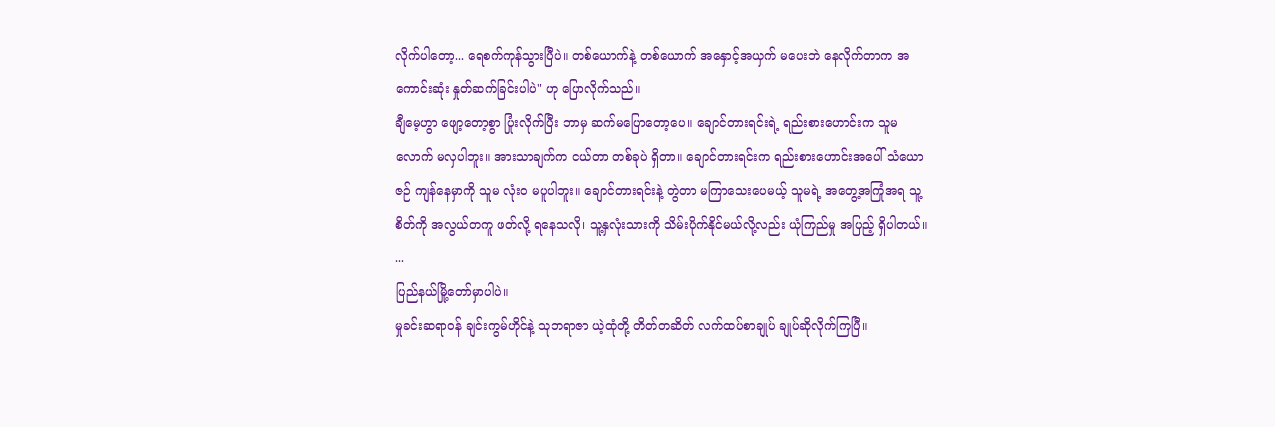လိုက်ပါတော့... ရေစက်ကုန်သွားပြီပဲ။ တစ်ယောက်နဲ့ တစ်ယောက် အနှောင့်အယှက် မပေးဘဲ နေလိုက်တာက အကောင်းဆုံး နှုတ်ဆက်ခြင်းပါပဲ" ဟု ပြောလိုက်သည်။
ချီမေ့ဟွာ ဖျော့တော့စွာ ပြုံးလိုက်ပြီး ဘာမှ ဆက်မပြောတော့ပေ။ ချောင်တားရင်းရဲ့ ရည်းစားဟောင်းက သူမလောက် မလှပါဘူး။ အားသာချက်က ငယ်တာ တစ်ခုပဲ ရှိတာ။ ချောင်တားရင်းက ရည်းစားဟောင်းအပေါ် သံယောဇဉ် ကျန်နေမှာကို သူမ လုံးဝ မပူပါဘူး။ ချောင်တားရင်းနဲ့ တွဲတာ မကြာသေးပေမယ့် သူမရဲ့ အတွေ့အကြုံအရ သူ့စိတ်ကို အလွယ်တကူ ဖတ်လို့ ရနေသလို၊ သူ့နှလုံးသားကို သိမ်းပိုက်နိုင်မယ်လို့လည်း ယုံကြည်မှု အပြည့် ရှိပါတယ်။
...
ပြည်နယ်မြို့တော်မှာပါပဲ။
မှုခင်းဆရာဝန် ချင်းကွမ်ဟိုင်နဲ့ သုဘရာဇာ ယဲ့ထုံတို့ တိတ်တဆိတ် လက်ထပ်စာချုပ် ချုပ်ဆိုလိုက်ကြပြီ။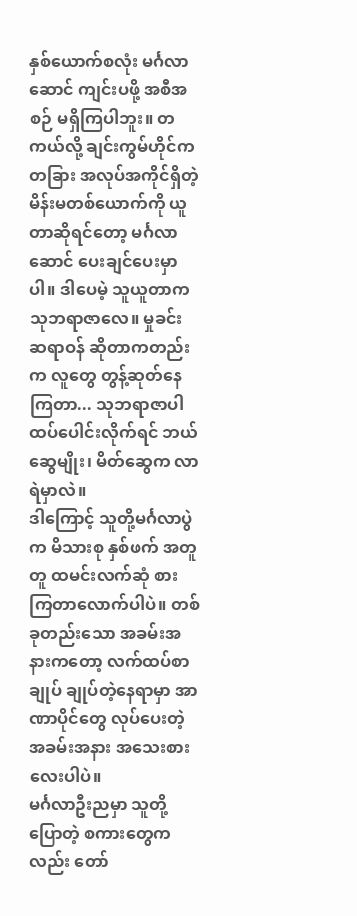နှစ်ယောက်စလုံး မင်္ဂလာဆောင် ကျင်းပဖို့ အစီအစဉ် မရှိကြပါဘူး။ တကယ်လို့ ချင်းကွမ်ဟိုင်က တခြား အလုပ်အကိုင်ရှိတဲ့ မိန်းမတစ်ယောက်ကို ယူတာဆိုရင်တော့ မင်္ဂလာဆောင် ပေးချင်ပေးမှာပါ။ ဒါပေမဲ့ သူယူတာက သုဘရာဇာလေ။ မှုခင်းဆရာဝန် ဆိုတာကတည်းက လူတွေ တွန့်ဆုတ်နေကြတာ... သုဘရာဇာပါ ထပ်ပေါင်းလိုက်ရင် ဘယ်ဆွေမျိုး၊ မိတ်ဆွေက လာရဲမှာလဲ။
ဒါကြောင့် သူတို့မင်္ဂလာပွဲက မိသားစု နှစ်ဖက် အတူတူ ထမင်းလက်ဆုံ စားကြတာလောက်ပါပဲ။ တစ်ခုတည်းသော အခမ်းအနားကတော့ လက်ထပ်စာချုပ် ချုပ်တဲ့နေရာမှာ အာဏာပိုင်တွေ လုပ်ပေးတဲ့ အခမ်းအနား အသေးစားလေးပါပဲ။
မင်္ဂလာဦးညမှာ သူတို့ ပြောတဲ့ စကားတွေကလည်း တော်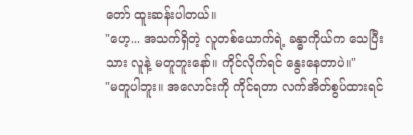တော် ထူးဆန်းပါတယ်။
"ဟေ့... အသက်ရှိတဲ့ လူတစ်ယောက်ရဲ့ ခန္ဓာကိုယ်က သေပြီးသား လူနဲ့ မတူဘူးနော်။ ကိုင်လိုက်ရင် နွေးနေတာပဲ။"
"မတူပါဘူး။ အလောင်းကို ကိုင်ရတာ လက်အိတ်စွပ်ထားရင်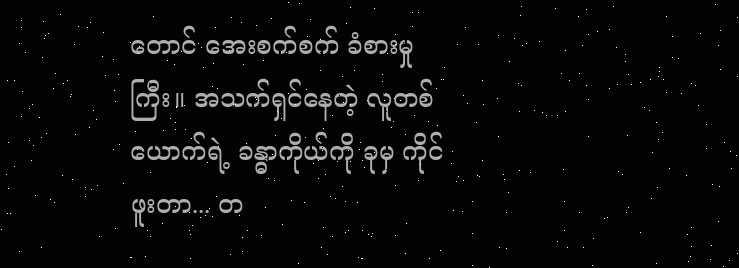တောင် အေးစက်စက် ခံစားမှုကြီး။ အသက်ရှင်နေတဲ့ လူတစ်ယောက်ရဲ့ ခန္ဓာကိုယ်ကို ခုမှ ကိုင်ဖူးတာ... တ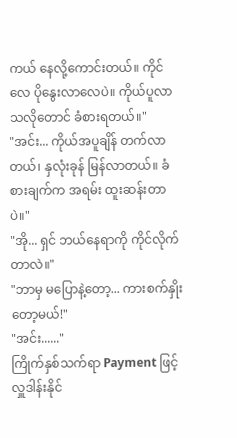ကယ် နေလို့ကောင်းတယ်။ ကိုင်လေ ပိုနွေးလာလေပဲ။ ကိုယ်ပူလာသလိုတောင် ခံစားရတယ်။"
"အင်း... ကိုယ်အပူချိန် တက်လာတယ်၊ နှလုံးခုန် မြန်လာတယ်။ ခံစားချက်က အရမ်း ထူးဆန်းတာပဲ။"
"အို... ရှင် ဘယ်နေရာကို ကိုင်လိုက်တာလဲ။"
"ဘာမှ မပြောနဲ့တော့... ကားစက်နှိုးတော့မယ်!"
"အင်း......"
ကြိုက်နှစ်သက်ရာ Payment ဖြင့် လှူဒါန်းနိုင်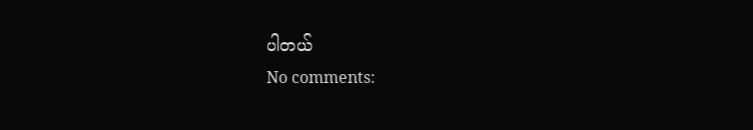ပါတယ်
No comments: